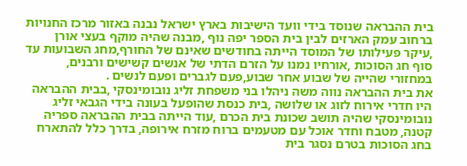בית ההבראה שנוסד בידי וועד הישיבות בארץ ישראל נבנה באזור מרכז החנויות ברחוב עמק הארזים לבין בית הספר יפה נוף ,מבנה שהיה מוקף בעצי אורן ,עיקר פעילותו של המוסד הייתה בחודשים שאינם של החורף,מחג השבועות עד סוף חג הסוכות ,אורחיו נמנו על הזרם הדתי של אנשים קשישים ורבנים, במחזורי שהייה של שבוע אחר שבוע,פעם לגברים ופעם לנשים .
את בית ההבראה נווה משה ניהלו בני משפחת זליג נובומינסקי ,בבית ההבראה היו חדרי אירוח לזוג או שלושה ,בית כנסת שהופעל בעונה בידי הגבאי זליג נובומינסקי שהיה תושב שכונת בית הכרם ,עוד הייתה בבית ההבראה ספריה קטנה, מטבח וחדר אוכל עם מטעמים ברוח מזרח אירופה, בדרך כלל להתארח בחג הסוכות בטרם נסגר בית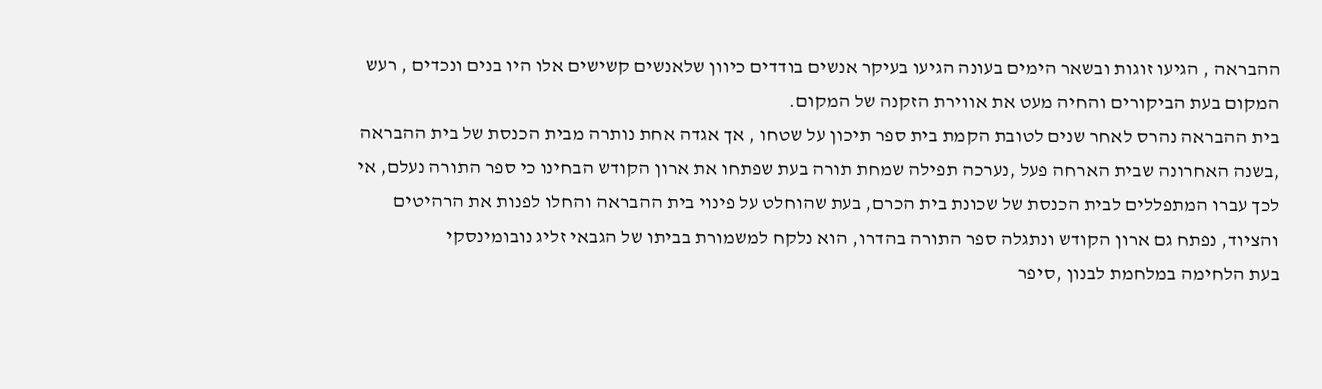ההבראה , הגיעו זוגות ובשאר הימים בעונה הגיעו בעיקר אנשים בודדים כיוון שלאנשים קשישים אלו היו בנים ונכדים , רעש המקום בעת הביקורים והחיה מעט את אווירת הזקנה של המקום.
בית ההבראה נהרס לאחר שנים לטובת הקמת בית ספר תיכון על שטחו , אך אגדה אחת נותרה מבית הכנסת של בית ההבראה ,בשנה האחרונה שבית הארחה פעל ,נערכה תפילה שמחת תורה בעת שפתחו את ארון הקודש הבחינו כי ספר התורה נעלם, אי לכך עברו המתפללים לבית הכנסת של שכונת בית הכרם, בעת שהוחלט על פינוי בית ההבראה והחלו לפנות את הרהיטים והציוד, נפתח גם ארון הקודש ונתגלה ספר התורה בהדרו, הוא נלקח למשמורת בביתו של הגבאי זליג נובומינסקי
בעת הלחימה במלחמת לבנון ,סיפר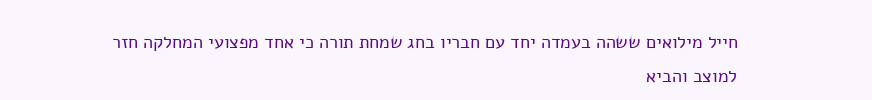חייל מילואים ששהה בעמדה יחד עם חבריו בחג שמחת תורה כי אחד מפצועי המחלקה חזר למוצב והביא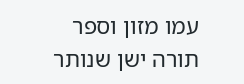עמו מזון וספר תורה ישן שנותר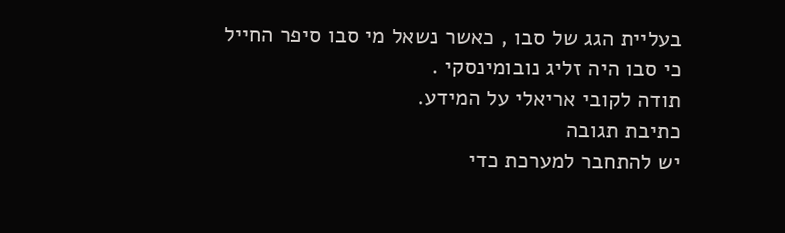בעליית הגג של סבו , כאשר נשאל מי סבו סיפר החייל כי סבו היה זליג נובומינסקי .
תודה לקובי אריאלי על המידע.
כתיבת תגובה
יש להתחבר למערכת כדי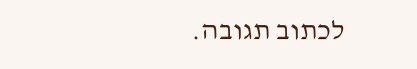לכתוב תגובה.